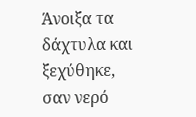Άνοιξα τα δάχτυλα και ξεχύθηκε,
σαν νερό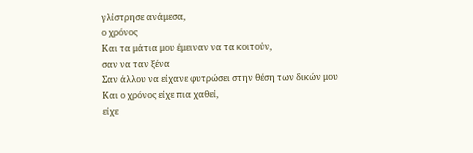γλίστρησε ανάμεσα,
ο χρόνος
Και τα μάτια μου έμειναν να τα κοιτούν,
σαν να ταν ξένα
Σαν άλλου να είχανε φυτρώσει στην θέση των δικών μου
Και ο χρόνος είχε πια χαθεί,
είχε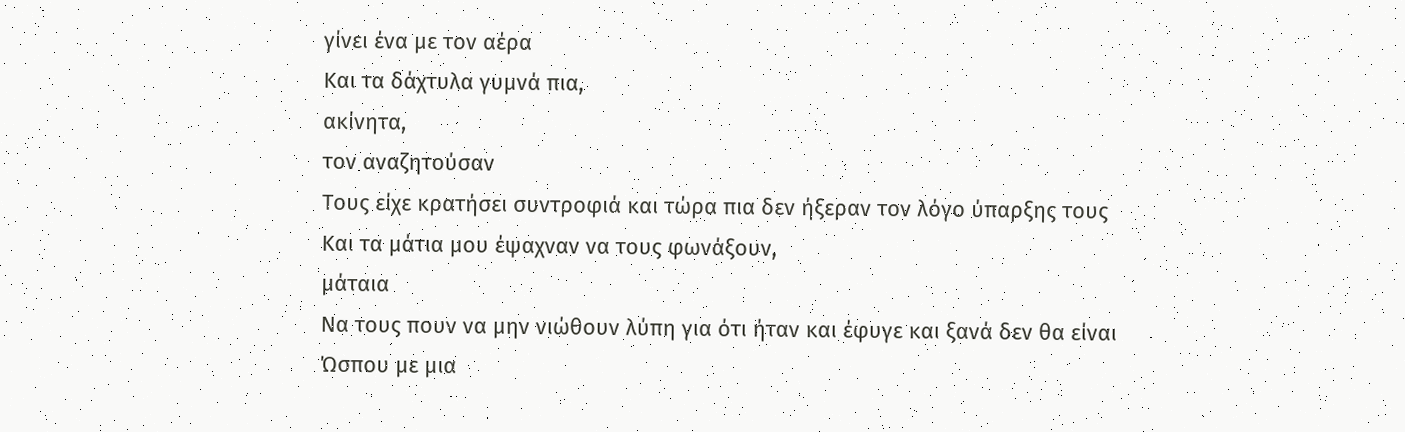γίνει ένα με τον αέρα
Και τα δάχτυλα γυμνά πια,
ακίνητα,
τον αναζητούσαν
Τους είχε κρατήσει συντροφιά και τώρα πια δεν ήξεραν τον λόγο ύπαρξης τους
Και τα μάτια μου έψαχναν να τους φωνάξουν,
μάταια
Να τους πουν να μην νιώθουν λύπη για ότι ήταν και έφυγε και ξανά δεν θα είναι
Ώσπου με μια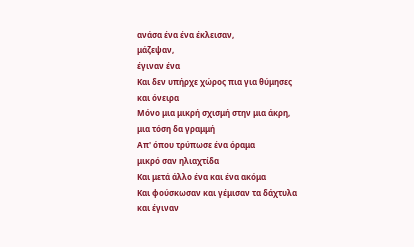ανάσα ένα ένα έκλεισαν,
μάζεψαν,
έγιναν ένα
Και δεν υπήρχε χώρος πια για θύμησες και όνειρα
Μόνο μια μικρή σχισμή στην μια άκρη,
μια τόση δα γραμμή
Απ' όπου τρύπωσε ένα όραμα
μικρό σαν ηλιαχτίδα
Και μετά άλλο ένα και ένα ακόμα
Και φούσκωσαν και γέμισαν τα δάχτυλα και έγιναν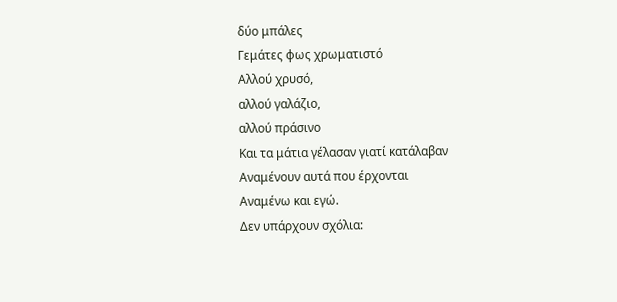δύο μπάλες
Γεμάτες φως χρωματιστό
Αλλού χρυσό,
αλλού γαλάζιο,
αλλού πράσινο
Και τα μάτια γέλασαν γιατί κατάλαβαν
Αναμένουν αυτά που έρχονται
Αναμένω και εγώ.
Δεν υπάρχουν σχόλια: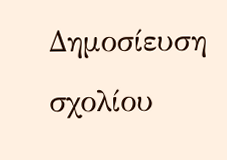Δημοσίευση σχολίου